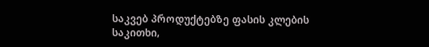საკვებ პროდუქტებზე ფასის კლების საკითხი,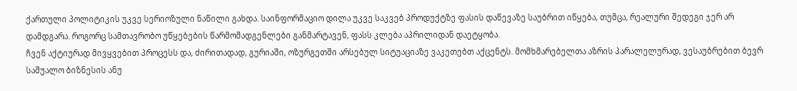ქართული პოლიტიკის უკვე სერიოზული ნაწილი გახდა. საინფორმაციო დილა უკვე საკვებ პროდუქტზე ფასის დაწევაზე საუბრით იწყება, თუმცა, რეალური შედეგი ჯერ არ დამდგარა. როგორც სამთავრობო უწყებების წარმომადგენლები განმარტავენ, ფასს კლება აპრილიდან დაეტყობა.
ჩვენ აქტიურად მივყვებით პროცესს და, ძირითადად, გურიაში, ოზურგეთში არსებულ სიტუაციაზე ვაკეთებთ აქცენტს. მომხმარებელთა აზრის პარალელურად, ვესაუბრებით ბევრ საშუალო ბიზნესის ანუ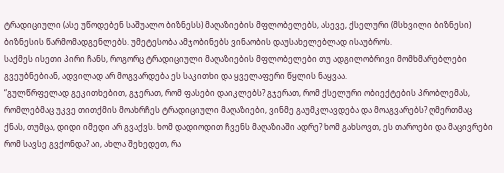ტრადიციული (ასე უწოდებენ საშუალო ბიზნესს) მაღაზიების მფლობელებს, ასევე, ქსელური (მსხვილი ბიზნესი) ბიზნესის წარმომადგენლებს. უმეტესობა ამჯობინებს ვინაობის დაუსახელებლად ისაუბროს.
საქმეს ისეთი პირი ჩანს, როგორც ტრადიციული მაღაზიების მფლობელები თუ ადგილობრივი მომხმარებლები გვეუბნებიან, ადვილად არ მოგვარდება ეს საკითხი და ყველაფერი წყლის ნაყვაა.
“გულწრფელად გეკითხებით, გჯერათ, რომ ფასები დაიკლებს? გჯერათ, რომ ქსელური ობიექტების პრობლემას, რომლებმაც უკვე თითქმის მოახრჩეს ტრადიციული მაღაზიები, ვინმე გაუმკლავდება და მოაგვარებს? ღმერთმაც ქნას, თუმცა, დიდი იმედი არ გვაქვს. ხომ დადიოდით ჩვენს მაღაზიაში ადრე? ხომ გახსოვთ, ეს თაროები და მაცივრები რომ სავსე გვქონდა? აი, ახლა შეხედეთ, რა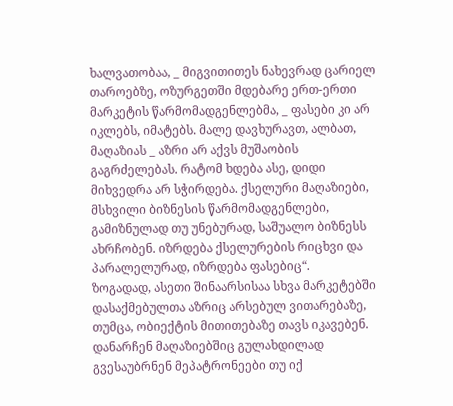ხალვათობაა, _ მიგვითითეს ნახევრად ცარიელ თაროებზე, ოზურგეთში მდებარე ერთ-ერთი მარკეტის წარმომადგენლებმა, _ ფასები კი არ იკლებს, იმატებს. მალე დავხურავთ, ალბათ, მაღაზიას _ აზრი არ აქვს მუშაობის გაგრძელებას. რატომ ხდება ასე, დიდი მიხვედრა არ სჭირდება. ქსელური მაღაზიები, მსხვილი ბიზნესის წარმომადგენლები, გამიზნულად თუ უნებურად, საშუალო ბიზნესს ახრჩობენ. იზრდება ქსელურების რიცხვი და პარალელურად, იზრდება ფასებიც“.
ზოგადად, ასეთი შინაარსისაა სხვა მარკეტებში დასაქმებულთა აზრიც არსებულ ვითარებაზე, თუმცა, ობიექტის მითითებაზე თავს იკავებენ.
დანარჩენ მაღაზიებშიც გულახდილად გვესაუბრნენ მეპატრონეები თუ იქ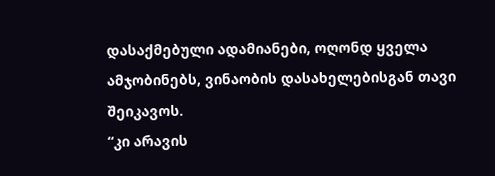დასაქმებული ადამიანები, ოღონდ ყველა ამჯობინებს, ვინაობის დასახელებისგან თავი შეიკავოს.
“კი არავის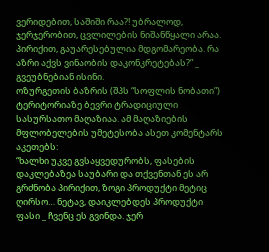ვერიდებით, საშიში რაა?! უბრალოდ, ჯერჯერობით, ცვლილების ნიშანწყალი არაა. პირიქით, გაუარესებულია მდგომარეობა. რა აზრი აქვს ვინაობის დაკონკრეტებას?” _ გვეუბნებიან ისინი.
ოზურგეთის ბაზრის (შპს “სოფლის ნობათი”) ტერიტორიაზე ბევრი ტრადიციული სასურსათო მაღაზიაა. ამ მაღაზიების მფლობელების უმეტესობა ასეთ კომენტარს აკეთებს:
“ხალხი უკვე გვსაყვედურობს, ფასების დაკლებაზეა საუბარი და თქვენთან ეს არ გრძნობა პირიქით, ზოგი პროდუქტი მეტიც ღირსო… ნეტავ, დაიკლებდეს პროდუქტი ფასი _ ჩვენც ეს გვინდა. ჯერ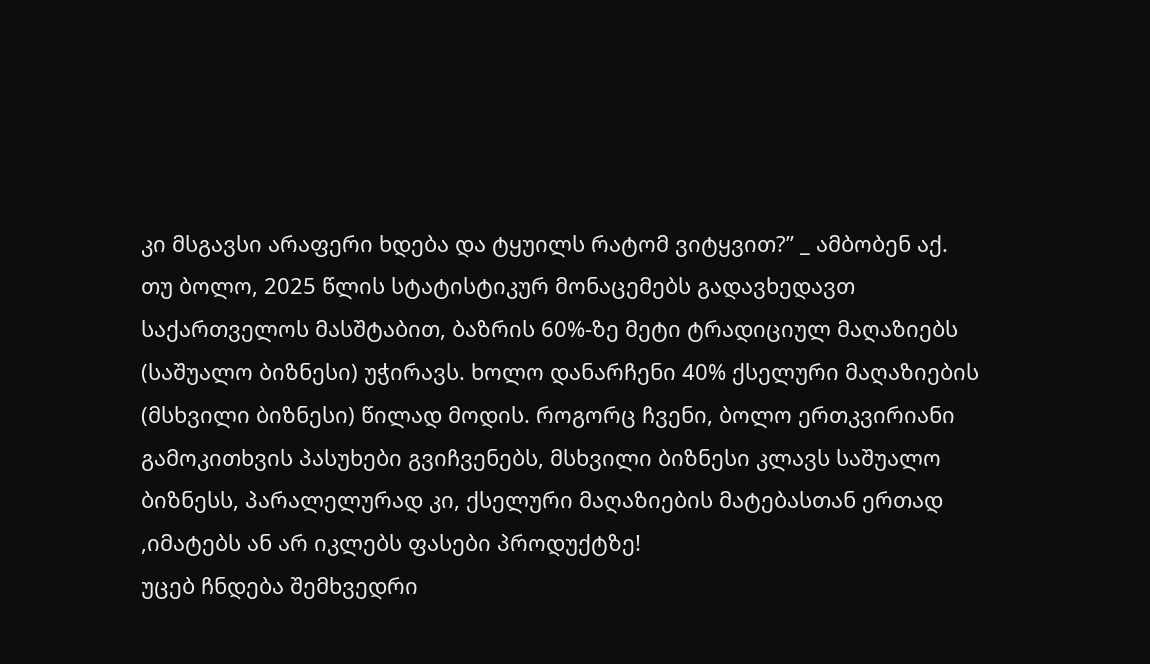კი მსგავსი არაფერი ხდება და ტყუილს რატომ ვიტყვით?” _ ამბობენ აქ.
თუ ბოლო, 2025 წლის სტატისტიკურ მონაცემებს გადავხედავთ საქართველოს მასშტაბით, ბაზრის 60%-ზე მეტი ტრადიციულ მაღაზიებს (საშუალო ბიზნესი) უჭირავს. ხოლო დანარჩენი 40% ქსელური მაღაზიების (მსხვილი ბიზნესი) წილად მოდის. როგორც ჩვენი, ბოლო ერთკვირიანი გამოკითხვის პასუხები გვიჩვენებს, მსხვილი ბიზნესი კლავს საშუალო ბიზნესს, პარალელურად კი, ქსელური მაღაზიების მატებასთან ერთად ,იმატებს ან არ იკლებს ფასები პროდუქტზე!
უცებ ჩნდება შემხვედრი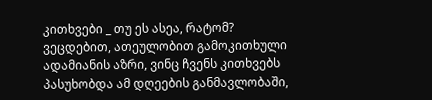კითხვები _ თუ ეს ასეა, რატომ?
ვეცდებით, ათეულობით გამოკითხული ადამიანის აზრი, ვინც ჩვენს კითხვებს პასუხობდა ამ დღეების განმავლობაში,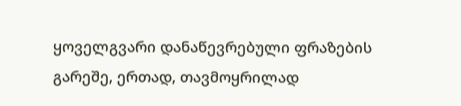ყოველგვარი დანაწევრებული ფრაზების გარეშე, ერთად, თავმოყრილად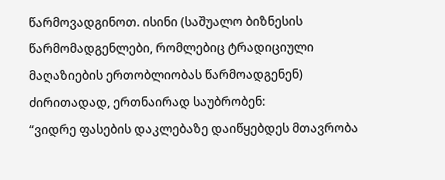წარმოვადგინოთ. ისინი (საშუალო ბიზნესის წარმომადგენლები, რომლებიც ტრადიციული მაღაზიების ერთობლიობას წარმოადგენენ) ძირითადად, ერთნაირად საუბრობენ:
“ვიდრე ფასების დაკლებაზე დაიწყებდეს მთავრობა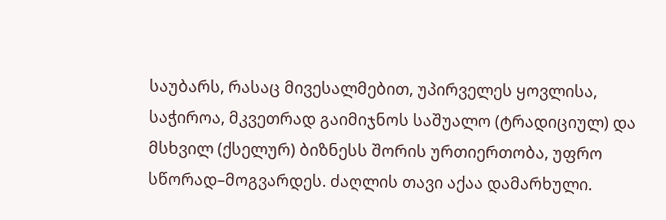საუბარს, რასაც მივესალმებით, უპირველეს ყოვლისა, საჭიროა, მკვეთრად გაიმიჯნოს საშუალო (ტრადიციულ) და მსხვილ (ქსელურ) ბიზნესს შორის ურთიერთობა, უფრო სწორად–მოგვარდეს. ძაღლის თავი აქაა დამარხული.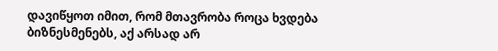დავიწყოთ იმით, რომ მთავრობა როცა ხვდება ბიზნესმენებს, აქ არსად არ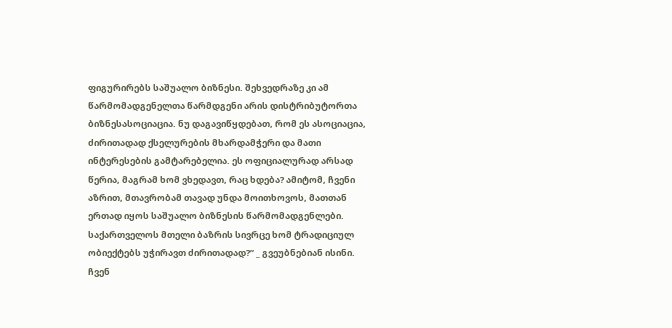ფიგურირებს საშუალო ბიზნესი. შეხვედრაზე კი ამ წარმომადგენელთა წარმდგენი არის დისტრიბუტორთა ბიზნესასოციაცია. ნუ დაგავიწყდებათ, რომ ეს ასოციაცია, ძირითადად ქსელურების მხარდამჭერი და მათი ინტერესების გამტარებელია. ეს ოფიციალურად არსად წერია, მაგრამ ხომ ვხედავთ, რაც ხდება? ამიტომ, ჩვენი აზრით, მთავრობამ თავად უნდა მოითხოვოს, მათთან ერთად იყოს საშუალო ბიზნესის წარმომადგენლები. საქართველოს მთელი ბაზრის სივრცე ხომ ტრადიციულ ობიექტებს უჭირავთ ძირითადად?” _ გვეუბნებიან ისინი.
ჩვენ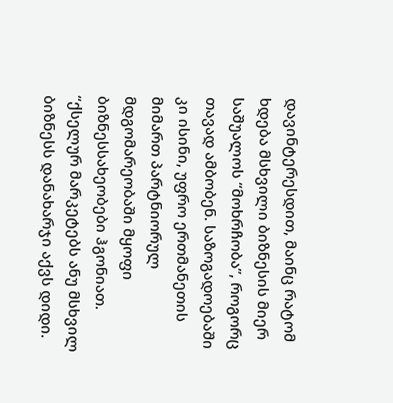დავინტერესდით, მაინც რატომ ხდება მსხვილი ბიზნესის მიერ საშუალოს “მოხრჩობა”, როგორც თავად ამბობენ. საზოგადოებაში კი ისინი, უფრო ერთმანეთის მიმართ პარტნიორულ მდგომარეობაში მყოფი ბიზნესსახეობები ჰგონიათ.
“ქსელურ მარკეტებს ანუ მსხვილ ბიზნესს დანახარჯი აქვს დიდი.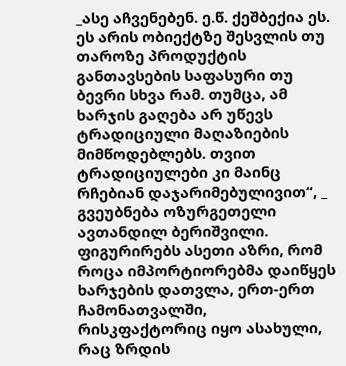_ასე აჩვენებენ. ე.წ. ქეშბექია ეს. ეს არის ობიექტზე შესვლის თუ თაროზე პროდუქტის განთავსების საფასური თუ ბევრი სხვა რამ. თუმცა, ამ ხარჯის გაღება არ უწევს ტრადიციული მაღაზიების მიმწოდებლებს. თვით ტრადიციულები კი მაინც რჩებიან დაჯარიმებულივით“, _ გვეუბნება ოზურგეთელი ავთანდილ ბერიშვილი.
ფიგურირებს ასეთი აზრი, რომ როცა იმპორტიორებმა დაიწყეს ხარჯების დათვლა, ერთ-ერთ ჩამონათვალში, რისკფაქტორიც იყო ასახული, რაც ზრდის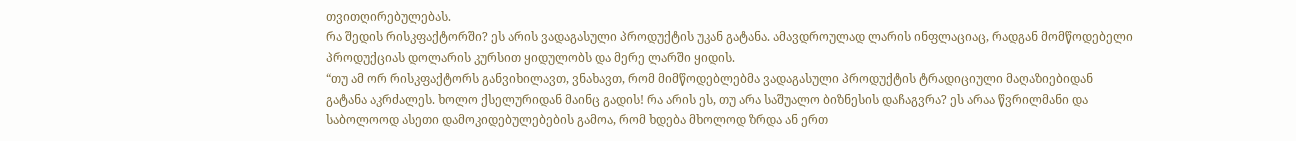თვითღირებულებას.
რა შედის რისკფაქტორში? ეს არის ვადაგასული პროდუქტის უკან გატანა. ამავდროულად ლარის ინფლაციაც, რადგან მომწოდებელი პროდუქციას დოლარის კურსით ყიდულობს და მერე ლარში ყიდის.
“თუ ამ ორ რისკფაქტორს განვიხილავთ, ვნახავთ, რომ მიმწოდებლებმა ვადაგასული პროდუქტის ტრადიციული მაღაზიებიდან გატანა აკრძალეს. ხოლო ქსელურიდან მაინც გადის! რა არის ეს, თუ არა საშუალო ბიზნესის დაჩაგვრა? ეს არაა წვრილმანი და საბოლოოდ ასეთი დამოკიდებულებების გამოა, რომ ხდება მხოლოდ ზრდა ან ერთ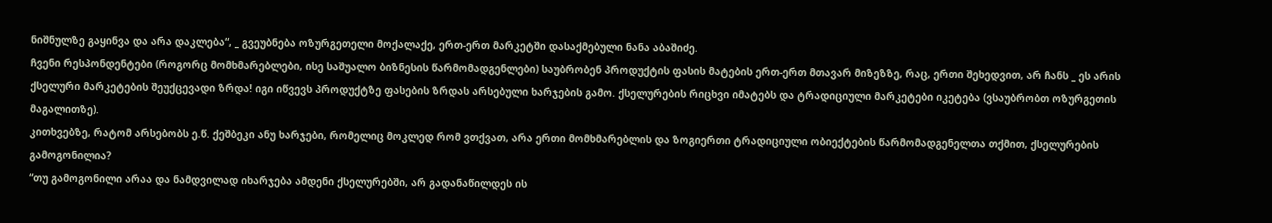ნიშნულზე გაყინვა და არა დაკლება“, _ გვეუბნება ოზურგეთელი მოქალაქე, ერთ-ერთ მარკეტში დასაქმებული ნანა აბაშიძე.
ჩვენი რესპონდენტები (როგორც მომხმარებლები, ისე საშუალო ბიზნესის წარმომადგენლები) საუბრობენ პროდუქტის ფასის მატების ერთ-ერთ მთავარ მიზეზზე, რაც, ერთი შეხედვით, არ ჩანს _ ეს არის ქსელური მარკეტების შეუქცევადი ზრდა! იგი იწვევს პროდუქტზე ფასების ზრდას არსებული ხარჯების გამო. ქსელურების რიცხვი იმატებს და ტრადიციული მარკეტები იკეტება (ვსაუბრობთ ოზურგეთის მაგალითზე).
კითხვებზე, რატომ არსებობს ე.წ. ქეშბეკი ანუ ხარჯები, რომელიც მოკლედ რომ ვთქვათ, არა ერთი მომხმარებლის და ზოგიერთი ტრადიციული ობიექტების წარმომადგენელთა თქმით, ქსელურების გამოგონილია?
“თუ გამოგონილი არაა და ნამდვილად იხარჯება ამდენი ქსელურებში, არ გადანაწილდეს ის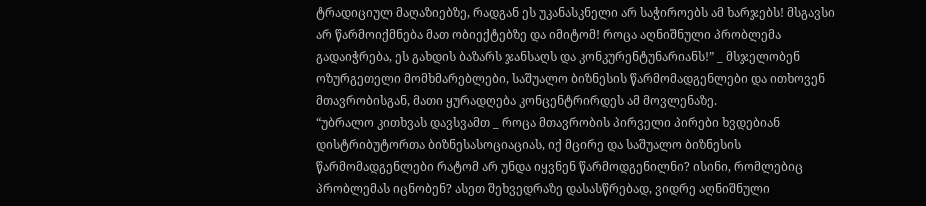ტრადიციულ მაღაზიებზე, რადგან ეს უკანასკნელი არ საჭიროებს ამ ხარჯებს! მსგავსი არ წარმოიქმნება მათ ობიექტებზე და იმიტომ! როცა აღნიშნული პრობლემა გადაიჭრება, ეს გახდის ბაზარს ჯანსაღს და კონკურენტუნარიანს!” _ მსჯელობენ ოზურგეთელი მომხმარებლები, საშუალო ბიზნესის წარმომადგენლები და ითხოვენ მთავრობისგან, მათი ყურადღება კონცენტრირდეს ამ მოვლენაზე.
“უბრალო კითხვას დავსვამთ _ როცა მთავრობის პირველი პირები ხვდებიან დისტრიბუტორთა ბიზნესასოციაციას, იქ მცირე და საშუალო ბიზნესის წარმომადგენლები რატომ არ უნდა იყვნენ წარმოდგენილნი? ისინი, რომლებიც პრობლემას იცნობენ? ასეთ შეხვედრაზე დასასწრებად, ვიდრე აღნიშნული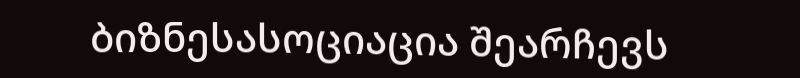ბიზნესასოციაცია შეარჩევს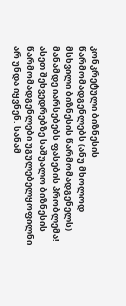კონკრეტული ბიზნესის წარმომადგენლებს (ანუ მხოლოდ მსხვილი ბიზნესის წარმომადგენელს) მანამდე იარსებებს ფასების პრობლემა! ასეთ შეხვედრებზე საშუალო ბიზნესის წარმომადგენლები უგულებელყოფილნი არ უნდა იყვნენ. სანამ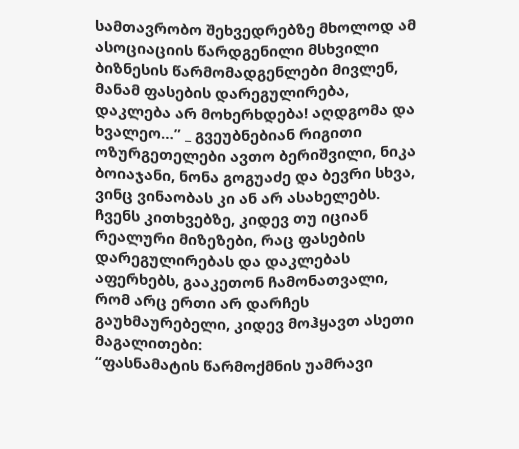სამთავრობო შეხვედრებზე მხოლოდ ამ ასოციაციის წარდგენილი მსხვილი ბიზნესის წარმომადგენლები მივლენ, მანამ ფასების დარეგულირება, დაკლება არ მოხერხდება! აღდგომა და ხვალეო…” _ გვეუბნებიან რიგითი ოზურგეთელები ავთო ბერიშვილი, ნიკა ბოიაჯანი, ნონა გოგუაძე და ბევრი სხვა, ვინც ვინაობას კი ან არ ასახელებს.
ჩვენს კითხვებზე, კიდევ თუ იციან რეალური მიზეზები, რაც ფასების დარეგულირებას და დაკლებას აფერხებს, გააკეთონ ჩამონათვალი, რომ არც ერთი არ დარჩეს გაუხმაურებელი, კიდევ მოჰყავთ ასეთი მაგალითები:
“ფასნამატის წარმოქმნის უამრავი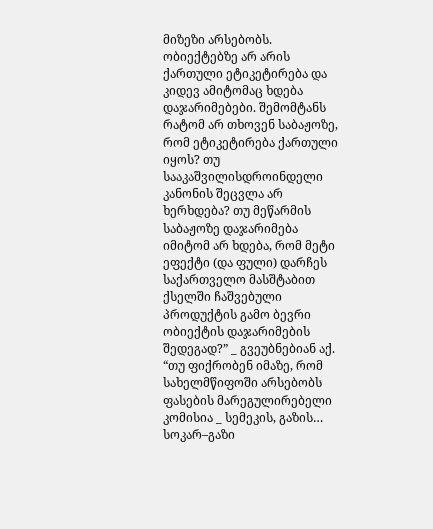მიზეზი არსებობს. ობიექტებზე არ არის ქართული ეტიკეტირება და კიდევ ამიტომაც ხდება დაჯარიმებები. შემომტანს რატომ არ თხოვენ საბაჟოზე, რომ ეტიკეტირება ქართული იყოს? თუ სააკაშვილისდროინდელი კანონის შეცვლა არ ხერხდება? თუ მეწარმის საბაჟოზე დაჯარიმება იმიტომ არ ხდება, რომ მეტი ეფექტი (და ფული) დარჩეს საქართველო მასშტაბით ქსელში ჩაშვებული პროდუქტის გამო ბევრი ობიექტის დაჯარიმების შედეგად?” _ გვეუბნებიან აქ.
“თუ ფიქრობენ იმაზე, რომ სახელმწიფოში არსებობს ფასების მარეგულირებელი კომისია _ სემეკის, გაზის… სოკარ–გაზი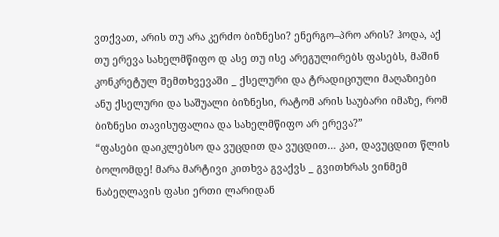ვთქვათ, არის თუ არა კერძო ბიზნესი? ენერგო–პრო არის? ჰოდა, აქ თუ ერევა სახელმწიფო დ ასე თუ ისე არეგულირებს ფასებს, მაშინ კონკრეტულ შემთხვევაში _ ქსელური და ტრადიციული მაღაზიები ანუ ქსელური და საშუალი ბიზნესი, რატომ არის საუბარი იმაზე, რომ ბიზნესი თავისუფალია და სახელმწიფო არ ერევა?”
“ფასები დაიკლებსო და ვუცდით და ვუცდით… კაი, დავუცდით წლის ბოლომდე! მარა მარტივი კითხვა გვაქვს _ გვითხრას ვინმემ ნაბეღლავის ფასი ერთი ლარიდან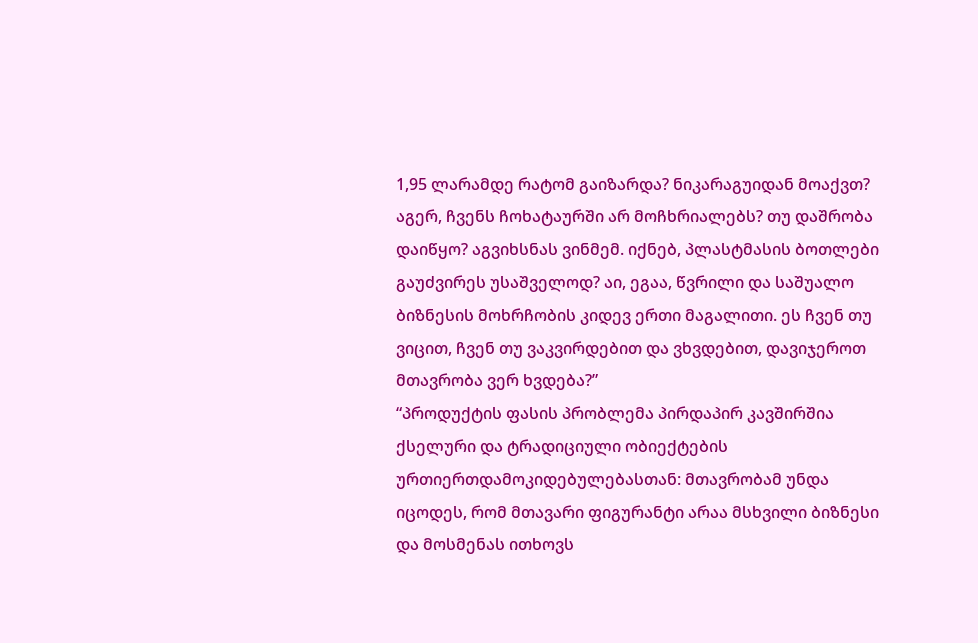1,95 ლარამდე რატომ გაიზარდა? ნიკარაგუიდან მოაქვთ? აგერ, ჩვენს ჩოხატაურში არ მოჩხრიალებს? თუ დაშრობა დაიწყო? აგვიხსნას ვინმემ. იქნებ, პლასტმასის ბოთლები გაუძვირეს უსაშველოდ? აი, ეგაა, წვრილი და საშუალო ბიზნესის მოხრჩობის კიდევ ერთი მაგალითი. ეს ჩვენ თუ ვიცით, ჩვენ თუ ვაკვირდებით და ვხვდებით, დავიჯეროთ მთავრობა ვერ ხვდება?”
“პროდუქტის ფასის პრობლემა პირდაპირ კავშირშია ქსელური და ტრადიციული ობიექტების ურთიერთდამოკიდებულებასთან: მთავრობამ უნდა იცოდეს, რომ მთავარი ფიგურანტი არაა მსხვილი ბიზნესი და მოსმენას ითხოვს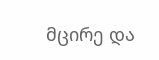მცირე და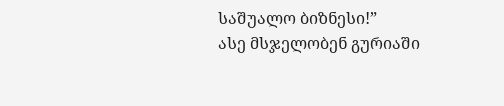საშუალო ბიზნესი!”
ასე მსჯელობენ გურიაში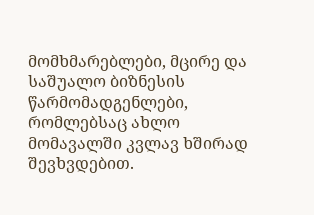მომხმარებლები, მცირე და საშუალო ბიზნესის წარმომადგენლები, რომლებსაც ახლო მომავალში კვლავ ხშირად შევხვდებით.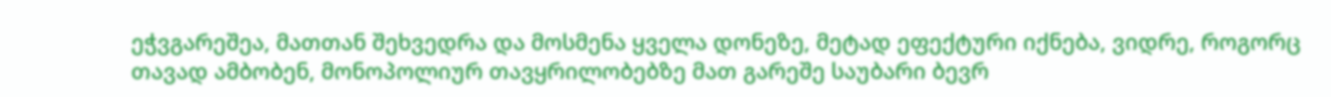ეჭვგარეშეა, მათთან შეხვედრა და მოსმენა ყველა დონეზე, მეტად ეფექტური იქნება, ვიდრე, როგორც თავად ამბობენ, მონოპოლიურ თავყრილობებზე მათ გარეშე საუბარი ბევრ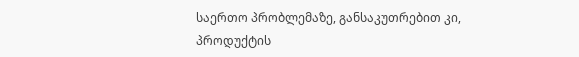საერთო პრობლემაზე, განსაკუთრებით კი, პროდუქტის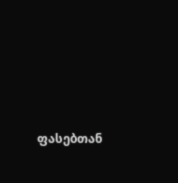ფასებთან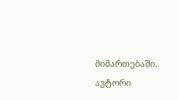მიმართებაში.
ავტორი